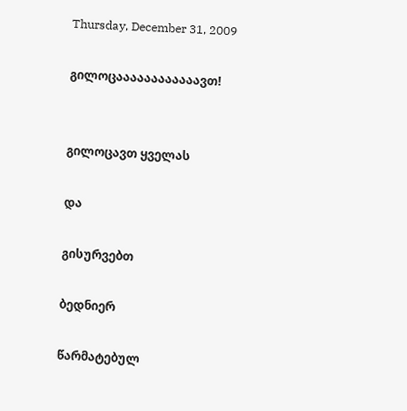Thursday, December 31, 2009

გილოცაააააააააააავთ!


გილოცავთ ყველას

და

გისურვებთ

ბედნიერ

წარმატებულ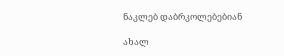ნაკლებ დაბრკოლებებიან

ახალ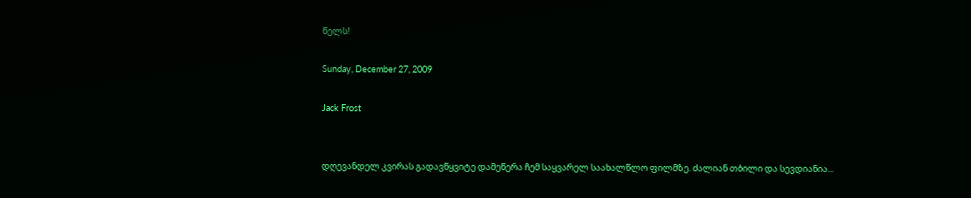წელს!

Sunday, December 27, 2009

Jack Frost


დღევანდელ კვირას გადავწყვიტე დამეწერა ჩემ საყვარელ საახალწლო ფილმზე. ძალიან თბილი და სევდიანია...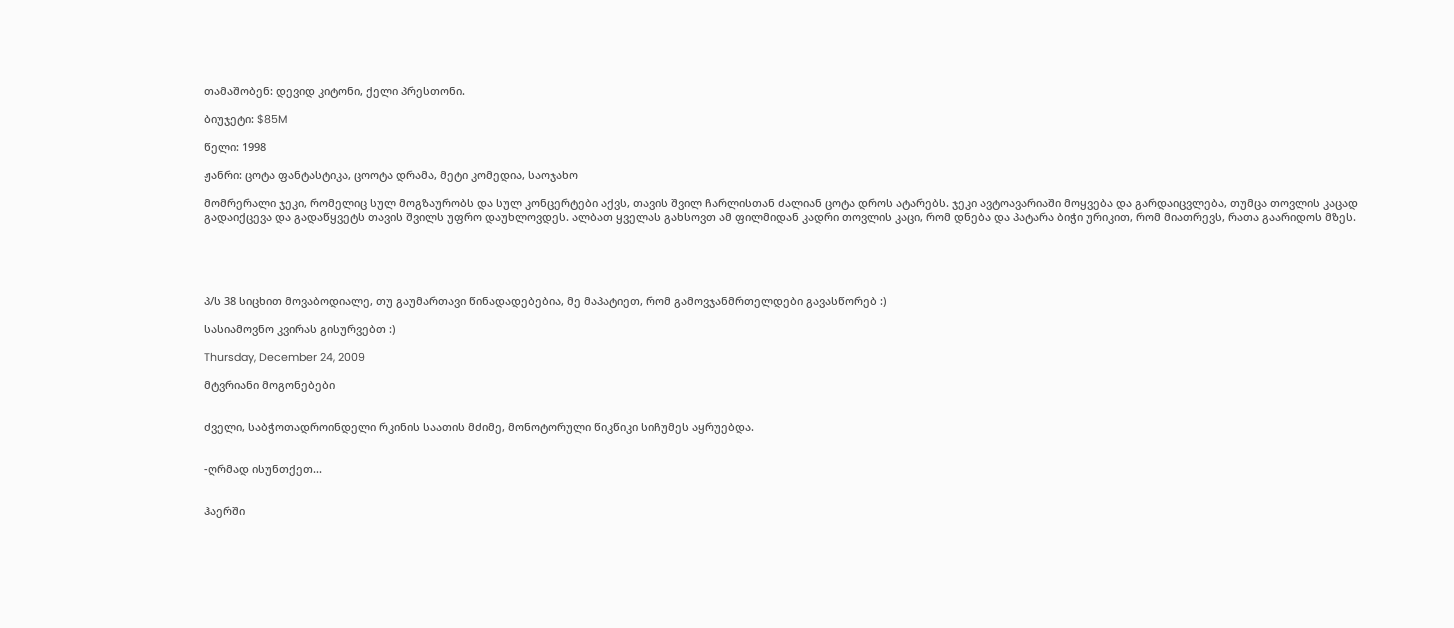თამაშობენ: დევიდ კიტონი, ქელი პრესთონი.

ბიუჯეტი: $85M

წელი: 1998

ჟანრი: ცოტა ფანტასტიკა, ცოოტა დრამა, მეტი კომედია, საოჯახო

მომრერალი ჯეკი, რომელიც სულ მოგზაურობს და სულ კონცერტები აქვს, თავის შვილ ჩარლისთან ძალიან ცოტა დროს ატარებს. ჯეკი ავტოავარიაში მოყვება და გარდაიცვლება, თუმცა თოვლის კაცად გადაიქცევა და გადაწყვეტს თავის შვილს უფრო დაუხლოვდეს. ალბათ ყველას გახსოვთ ამ ფილმიდან კადრი თოვლის კაცი, რომ დნება და პატარა ბიჭი ურიკით, რომ მიათრევს, რათა გაარიდოს მზეს.





პ/ს 38 სიცხით მოვაბოდიალე, თუ გაუმართავი წინადადებებია, მე მაპატიეთ, რომ გამოვჯანმრთელდები გავასწორებ :)

სასიამოვნო კვირას გისურვებთ :)

Thursday, December 24, 2009

მტვრიანი მოგონებები


ძველი, საბჭოთადროინდელი რკინის საათის მძიმე, მონოტორული წიკწიკი სიჩუმეს აყრუებდა.


-ღრმად ისუნთქეთ...


ჰაერში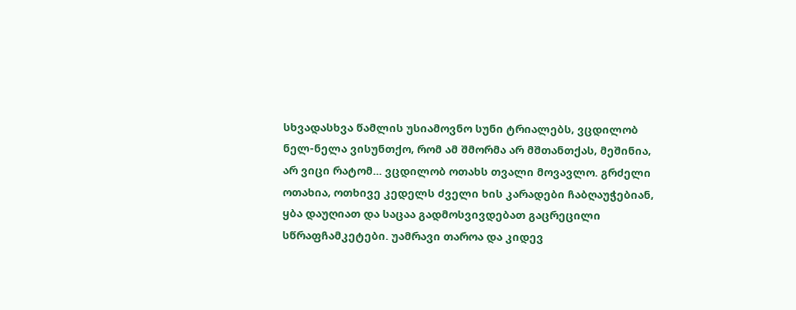სხვადასხვა წამლის უსიამოვნო სუნი ტრიალებს, ვცდილობ ნელ-ნელა ვისუნთქო, რომ ამ შმორმა არ მშთანთქას, მეშინია, არ ვიცი რატომ... ვცდილობ ოთახს თვალი მოვავლო. გრძელი ოთახია, ოთხივე კედელს ძველი ხის კარადები ჩაბღაუჭებიან, ყბა დაუღიათ და საცაა გადმოსვივდებათ გაცრეცილი სწრაფჩამკეტები. უამრავი თაროა და კიდევ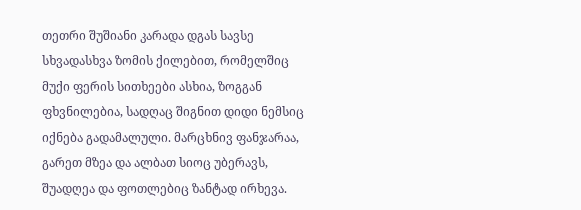თეთრი შუშიანი კარადა დგას სავსე სხვადასხვა ზომის ქილებით, რომელშიც მუქი ფერის სითხეები ასხია, ზოგგან ფხვნილებია, სადღაც შიგნით დიდი ნემსიც იქნება გადამალული. მარცხნივ ფანჯარაა, გარეთ მზეა და ალბათ სიოც უბერავს, შუადღეა და ფოთლებიც ზანტად ირხევა.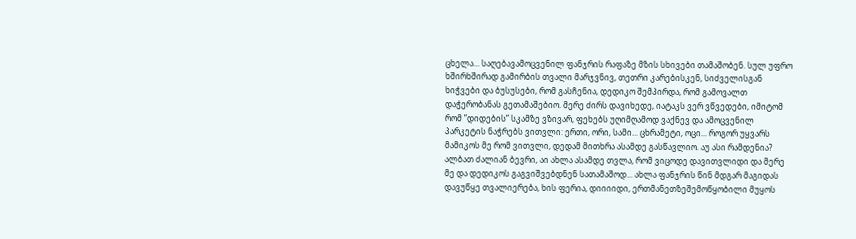ცხელა... საღებავამოცვენილ ფანჯრის რაფაზე მზის სხივები თამაშობენ. სულ უფრო ხშირხშირად გამირბის თვალი მარჯვნივ, თეთრი კარებისკენ, სიძველისგან ხიჭვები და ბუსუსები, რომ გასჩენია, დედიკო შემპირდა, რომ გამოვალთ დაჭერობანას გეთამაშებიო. მერე ძირს დავიხედე, იატაკს ვერ ვწვედები, იმიტომ რომ ”დიდების” სკამზე ვზივარ, ფეხებს უღიმღამოდ ვაქნევ და ამოცვენილ პარკეტის ნაჭრებს ვითვლი: ერთი, ორი, სამი... ცხრამეტი, ოცი... როგორ უყვარს მამიკოს მე რომ ვითვლი, დედამ მითხრა ასამდე გასწავლიო. აუ ასი რამდენია? ალბათ ძალიან ბევრი, აი ახლა ასამდე თვლა, რომ ვიცოდე დავითვლიდი და მერე მე და დედიკოს გაგვიშვებდნენ სათამაშოდ... ახლა ფანჯრის წინ მდგარ მაგიდას დავუწყე თვალიერება, ხის ფერია, დიიიიდი, ერთმანეთზეშემოწყობილი მუყოს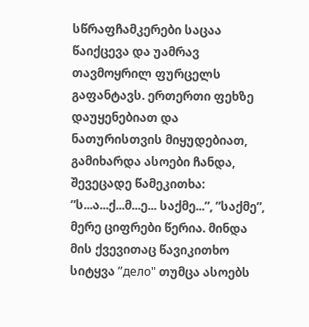სწრაფჩამკერები საცაა წაიქცევა და უამრავ თავმოყრილ ფურცელს გაფანტავს. ერთერთი ფეხზე დაუყენებიათ და ნათურისთვის მიყუდებიათ, გამიხარდა ასოები ჩანდა, შევეცადე წამეკითხა: ”ს...ა...ქ...მ...ე... საქმე...”, ”საქმე”, მერე ციფრები წერია. მინდა მის ქვევითაც წავიკითხო სიტყვა ”дело" თუმცა ასოებს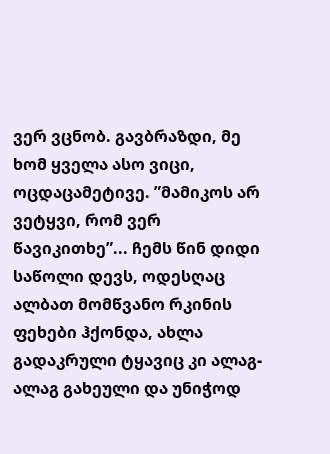ვერ ვცნობ. გავბრაზდი, მე ხომ ყველა ასო ვიცი, ოცდაცამეტივე. ”მამიკოს არ ვეტყვი, რომ ვერ წავიკითხე”... ჩემს წინ დიდი საწოლი დევს, ოდესღაც ალბათ მომწვანო რკინის ფეხები ჰქონდა, ახლა გადაკრული ტყავიც კი ალაგ-ალაგ გახეული და უნიჭოდ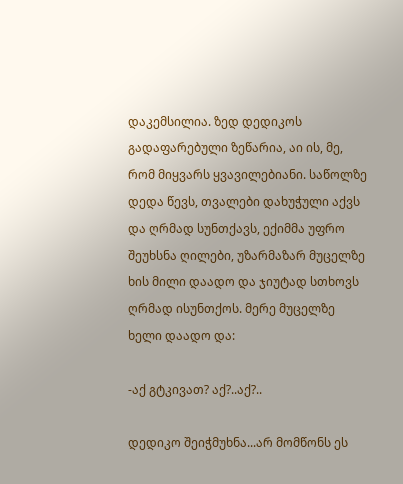დაკემსილია. ზედ დედიკოს გადაფარებული ზეწარია, აი ის, მე, რომ მიყვარს ყვავილებიანი. საწოლზე დედა წევს, თვალები დახუჭული აქვს და ღრმად სუნთქავს, ექიმმა უფრო შეუხსნა ღილები, უზარმაზარ მუცელზე ხის მილი დაადო და ჯიუტად სთხოვს ღრმად ისუნთქოს. მერე მუცელზე ხელი დაადო და:

-აქ გტკივათ? აქ?..აქ?..

დედიკო შეიჭმუხნა...არ მომწონს ეს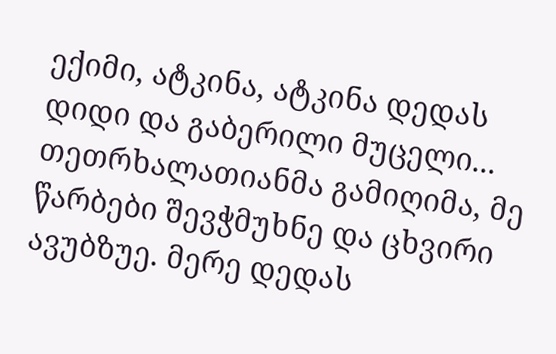ექიმი, ატკინა, ატკინა დედას დიდი და გაბერილი მუცელი... თეთრხალათიანმა გამიღიმა, მე წარბები შევჭმუხნე და ცხვირი ავუბზუე. მერე დედას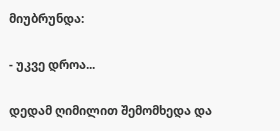მიუბრუნდა:

- უკვე დროა...

დედამ ღიმილით შემომხედა და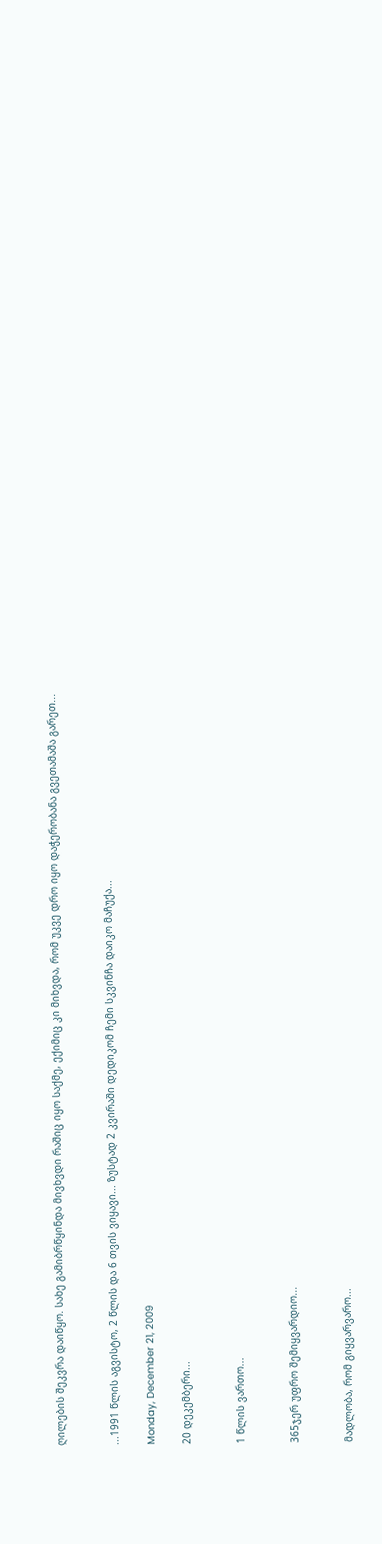ღილების შეკვრა დაიწყო. სახე გამიბრწყინდა მივხვდი რაშიც იყო საქმე, ექიმიც კი მიხვდა, რომ უკვე დრო იყო დაჭერობანა გვეთამაშა გარეთ...


...1991 წლის აგვისტო, 2 წლის და 6 თვის ვიყავი... ზუსტად 2 კვირაში დედიკომ ჩემი სკვინჩა დაიკო მაჩუქა...

Monday, December 21, 2009

20 დეკემბერი...


1 წლის ვართო...


365ჯერ უფრო შემიყვარდიო...


მადლობა, რომ გიყვარვარო...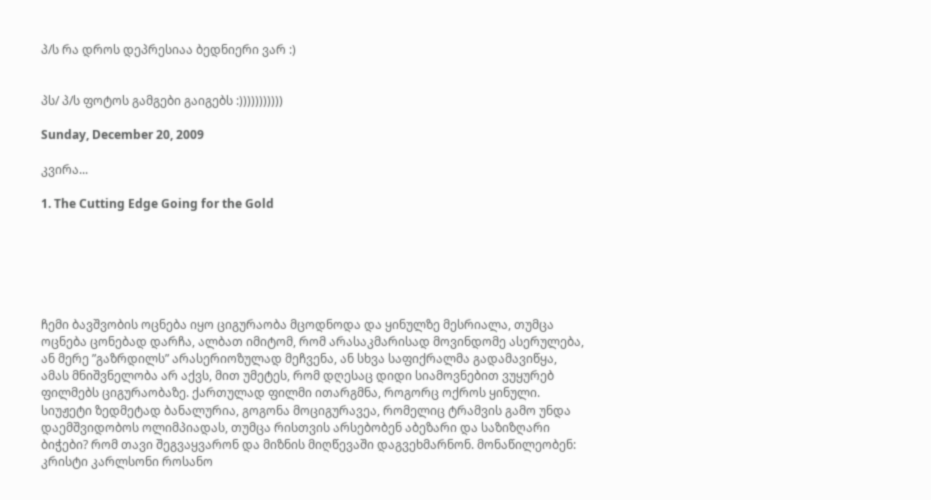პ/ს რა დროს დეპრესიაა ბედნიერი ვარ :)


პს/ პ/ს ფოტოს გამგები გაიგებს :)))))))))))

Sunday, December 20, 2009

კვირა...

1. The Cutting Edge Going for the Gold






ჩემი ბავშვობის ოცნება იყო ციგურაობა მცოდნოდა და ყინულზე მესრიალა, თუმცა ოცნება ცონებად დარჩა, ალბათ იმიტომ, რომ არასაკმარისად მოვინდომე ასერულება, ან მერე ”გაზრდილს” არასერიოზულად მეჩვენა, ან სხვა საფიქრალმა გადამავიწყა, ამას მნიშვნელობა არ აქვს, მით უმეტეს, რომ დღესაც დიდი სიამოვნებით ვუყურებ ფილმებს ციგურაობაზე. ქართულად ფილმი ითარგმნა, როგორც ოქროს ყინული. სიუჟეტი ზედმეტად ბანალურია, გოგონა მოციგურავეა, რომელიც ტრამვის გამო უნდა დაემშვიდობოს ოლიმპიადას, თუმცა რისთვის არსებობენ აბეზარი და საზიზღარი ბიჭები? რომ თავი შეგვაყვარონ და მიზნის მიღწევაში დაგვეხმარნონ. მონაწილეობენ: კრისტი კარლსონი როსანო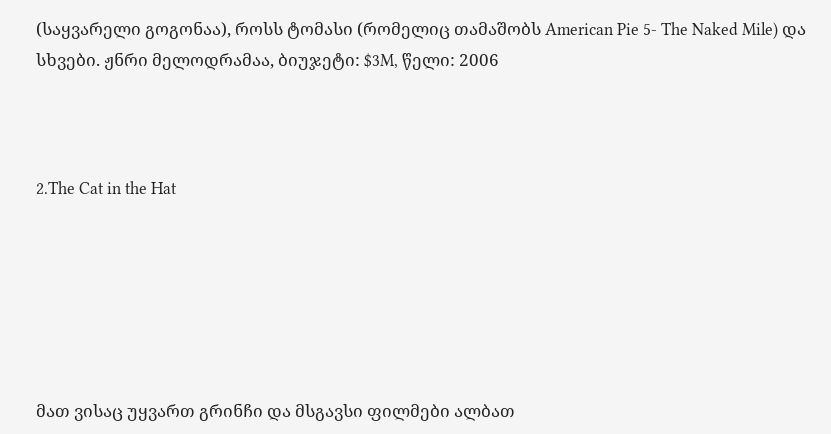(საყვარელი გოგონაა), როსს ტომასი (რომელიც თამაშობს American Pie 5- The Naked Mile) და სხვები. ჟნრი მელოდრამაა, ბიუჯეტი: $3M, წელი: 2006



2.The Cat in the Hat






მათ ვისაც უყვართ გრინჩი და მსგავსი ფილმები ალბათ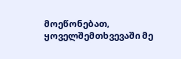მოეწონებათ, ყოველშემთხვევაში მე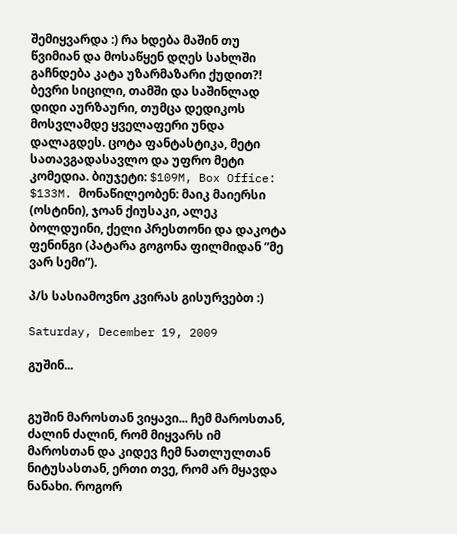შემიყვარდა :) რა ხდება მაშინ თუ წვიმიან და მოსაწყენ დღეს სახლში გაჩნდება კატა უზარმაზარი ქუდით?! ბევრი სიცილი, თამში და საშინლად დიდი აურზაური, თუმცა დედიკოს მოსვლამდე ყველაფერი უნდა დალაგდეს. ცოტა ფანტასტიკა, მეტი სათავგადასავლო და უფრო მეტი კომედია. ბიუჯეტი: $109M, Box Office: $133M. მონაწილეობენ: მაიკ მაიერსი (ოსტინი), ჯოან ქიუსაკი, ალეკ ბოლდუინი, ქელი პრესთონი და დაკოტა ფენინგი (პატარა გოგონა ფილმიდან ”მე ვარ სემი”).

პ/ს სასიამოვნო კვირას გისურვებთ :)

Saturday, December 19, 2009

გუშინ...


გუშინ მაროსთან ვიყავი... ჩემ მაროსთან, ძალინ ძალინ, რომ მიყვარს იმ მაროსთან და კიდევ ჩემ ნათლულთან ნიტუსასთან, ერთი თვე, რომ არ მყავდა ნანახი. როგორ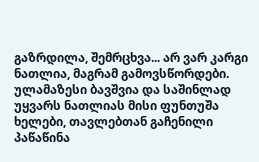გაზრდილა, შემრცხვა... არ ვარ კარგი ნათლია, მაგრამ გამოვსწორდები. ულამაზესი ბავშვია და საშინლად უყვარს ნათლიას მისი ფუნთუშა ხელები, თავლებთან გაჩენილი პაწაწინა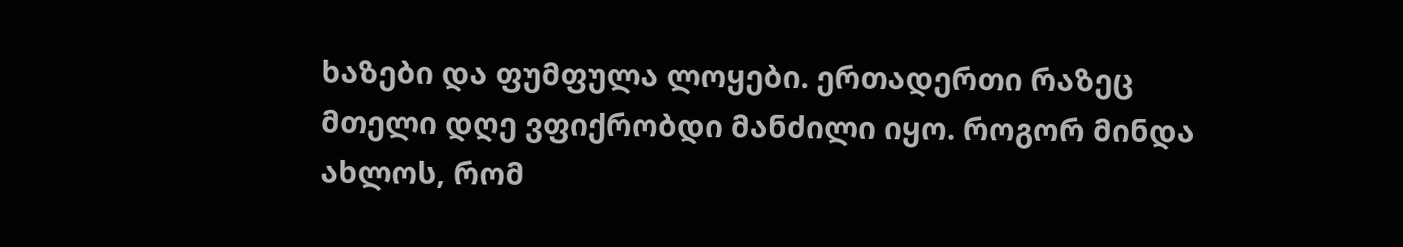ხაზები და ფუმფულა ლოყები. ერთადერთი რაზეც მთელი დღე ვფიქრობდი მანძილი იყო. როგორ მინდა ახლოს, რომ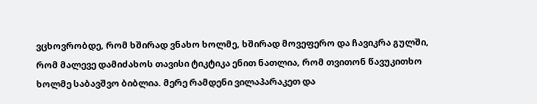ვცხოვრობდე, რომ ხშირად ვნახო ხოლმე, ხშირად მოვეფერო და ჩავიკრა გულში, რომ მალევე დამიძახოს თავისი ტიკტიკა ენით ნათლია, რომ თვითონ წავუკითხო ხოლმე საბავშვო ბიბლია. მერე რამდენი ვილაპარაკეთ და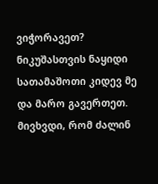ვიჭორავეთ? ნიკუშასთვის ნაყიდი სათამაშოთი კიდევ მე და მარო გავერთეთ. მივხვდი, რომ ძალინ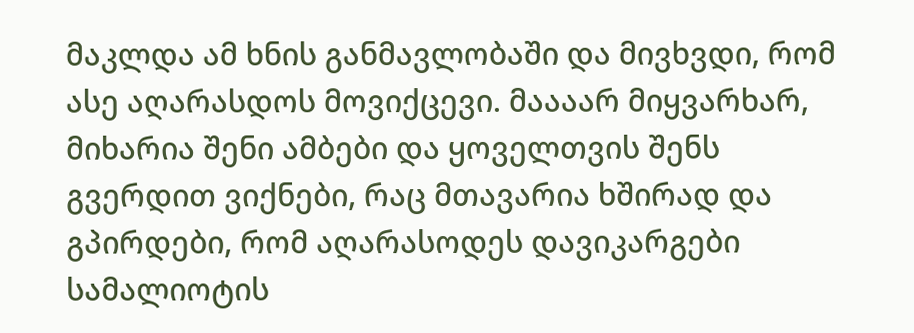მაკლდა ამ ხნის განმავლობაში და მივხვდი, რომ ასე აღარასდოს მოვიქცევი. მაააარ მიყვარხარ, მიხარია შენი ამბები და ყოველთვის შენს გვერდით ვიქნები, რაც მთავარია ხშირად და გპირდები, რომ აღარასოდეს დავიკარგები სამალიოტის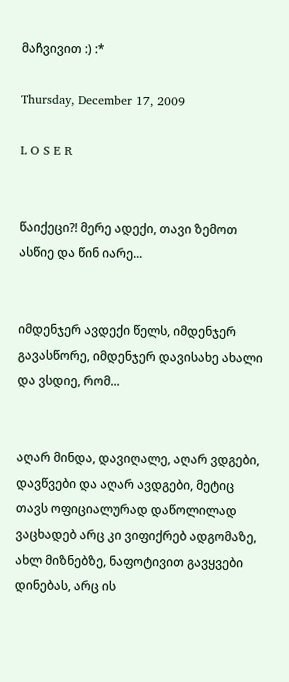მაჩვივით :) :*

Thursday, December 17, 2009

L O S E R


წაიქეცი?! მერე ადექი, თავი ზემოთ ასწიე და წინ იარე...


იმდენჯერ ავდექი წელს, იმდენჯერ გავასწორე, იმდენჯერ დავისახე ახალი და ვსდიე, რომ...


აღარ მინდა, დავიღალე, აღარ ვდგები, დავწვები და აღარ ავდგები, მეტიც თავს ოფიციალურად დაწოლილად ვაცხადებ არც კი ვიფიქრებ ადგომაზე, ახლ მიზნებზე, ნაფოტივით გავყვები დინებას, არც ის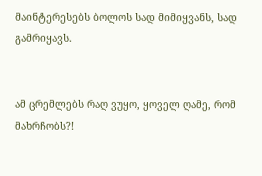მაინტერესებს ბოლოს სად მიმიყვანს, სად გამრიყავს.


ამ ცრემლებს რაღ ვუყო, ყოველ ღამე, რომ მახრჩობს?!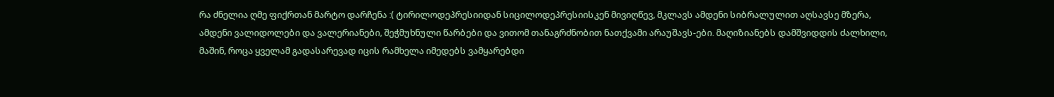რა ძნელია ღმე ფიქრთან მარტო დარჩენა :( ტირილოდეპრესიიდან სიცილოდეპრესიისკენ მივიღწევ, მკლავს ამდენი სიბრალულით აღსავსე მზერა, ამდენი ვალიდოლები და ვალერიანები, შეჭმუხნული წარბები და ვითომ თანაგრძნობით ნათქვამი არაუშავს-ები. მაღიზიანებს დამშვიდდის ძალხილი, მაშინ, როცა ყველამ გადასარევად იცის რამხელა იმედებს ვამყარებდი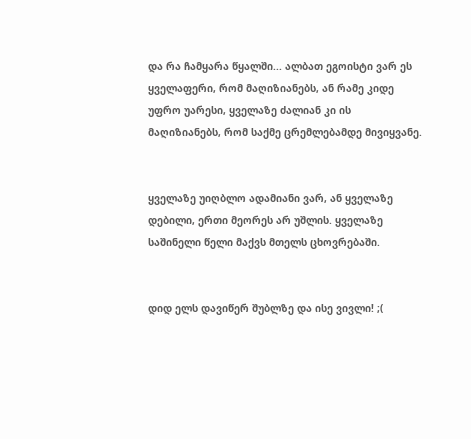და რა ჩამყარა წყალში... ალბათ ეგოისტი ვარ ეს ყველაფერი, რომ მაღიზიანებს, ან რამე კიდე უფრო უარესი, ყველაზე ძალიან კი ის მაღიზიანებს, რომ საქმე ცრემლებამდე მივიყვანე.


ყველაზე უიღბლო ადამიანი ვარ, ან ყველაზე დებილი, ერთი მეორეს არ უშლის. ყველაზე საშინელი წელი მაქვს მთელს ცხოვრებაში.


დიდ ელს დავიწერ შუბლზე და ისე ვივლი! ;(